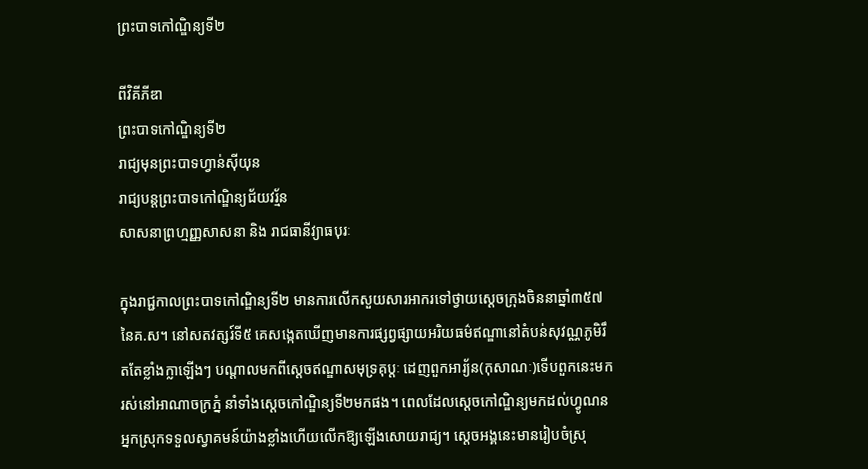ព្រះបាទកៅណ្ឌិន្យទី២

ពីវិគីភីឌា
ព្រះបាទកៅណ្ឌិន្យទី២
រាជ្យមុនព្រះបាទហ្វាន់សុីយុន
រាជ្យបន្តព្រះបាទកៅណិ្ឌន្យជ័យវរ្ម័ន
សាសនាព្រហ្មញ្ញសាសនា និង រាជធានីវ្យាធបុរៈ

ក្នុងរាជ្ជកាលព្រះបាទកៅណ្ឌិន្យទី២ មានការលើកសួយសារអាករទៅថ្វាយស្តេចក្រុងចិននាឆ្នាំ៣៥៧ នៃគ.ស។ នៅសតវត្សរ៍ទី៥ គេសង្កេតឃើញមានការផ្សព្វផ្សាយអរិយធម៌ឥណ្ឌានៅតំបន់សុវណ្ណភូមិរឹតតែខ្លាំងក្លាឡើងៗ បណ្តាលមកពីស្តេចឥណ្ឌាសមុទ្រគុប្តៈ ដេញពួកអារ្យ័ន(កុសាណៈ)ទើបពួកនេះមករស់នៅអាណាចក្រភ្នំ នាំទាំងស្តេចកៅណ្ឌិន្យទី២មកផង។ ពេលដែលស្តេចកៅណ្ឌិន្យមកដល់ហ្វូណន អ្នកស្រុកទទួលស្វាគមន៍យ៉ាងខ្លាំងហើយលើកឱ្យឡើងសោយរាជ្យ។ ស្តេចអង្គនេះមានរៀបចំស្រុ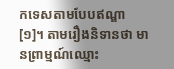កទេសតាមបែបឥណ្ឌា[១]។ តាមរឿងនិទានថា មានព្រាម្មណ៍ឈ្មោះ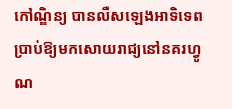កៅណ្ឌិន្យ បានលឺសឡេងអាទិទេព ប្រាប់ឱ្យមកសោយរាជ្យនៅនគរហ្វូណ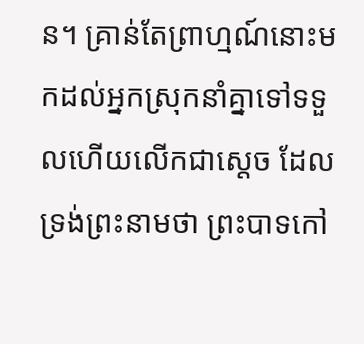ន។ គ្រាន់តែព្រាហ្មណ៍នោះមកដល់អ្នកស្រុកនាំគ្នាទៅទទួលហើយលើកជាស្តេច ដែលទ្រង់ព្រះនាមថា ព្រះបាទកៅ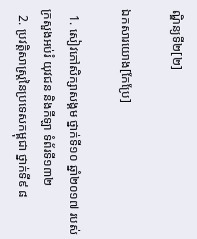ណ្ឌិន្យទី២[២]

ឯកសារយោង[កែប្រែ]

  1. សៀវភៅសិក្សាសង្គម ថ្នាក់ទី១០ ឆ្នាំ២០១៧ របស់ក្រសួងអប់រំ យុវជន និងកីឡា ទំព័រទី១៣២
  2. ប្រវត្តិសាស្រ្តនៃប្រទេសកម្ពុជា ថ្នាក់ទី៩ ៨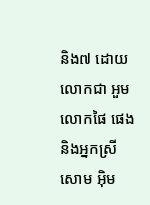និង៧ ដោយលោកជា អួម លោកផៃ ផេង និងអ្នកស្រី សោម អុិម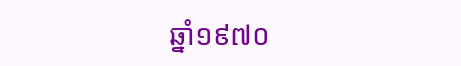ឆ្នាំ១៩៧០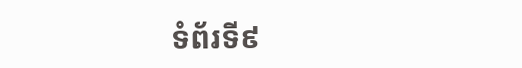ទំព័រទី៩